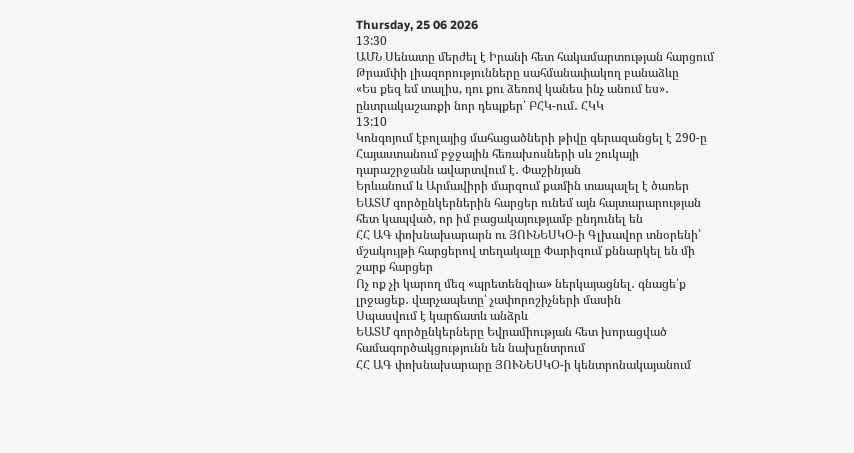Thursday, 25 06 2026
13:30
ԱՄՆ Սենատը մերժել է Իրանի հետ հակամարտության հարցում Թրամփի լիազորությունները սահմանափակող բանաձևը
«Ես քեզ եմ տալիս, դու քու ձեռով կանես ինչ անում ես»․ ընտրակաշառքի նոր դեպքեր՝ ԲՀԿ-ում․ ՀԿԿ
13:10
Կոնգոյում էբոլայից մահացածների թիվը գերազանցել է 290-ը
Հայաստանում բջջային հեռախոսների սև շուկայի դարաշրջանն ավարտվում է․ Փաշինյան
Երևանում և Արմավիրի մարզում քամին տապալել է ծառեր
ԵԱՏՄ գործընկերներին հարցեր ունեմ այն հայտարարության հետ կապված, որ իմ բացակայությամբ ընդունել են
ՀՀ ԱԳ փոխնախարարն ու ՅՈՒՆԵՍԿՕ-ի Գլխավոր տնօրենի՝ մշակույթի հարցերով տեղակալը Փարիզում քննարկել են մի շարք հարցեր
Ոչ ոք չի կարող մեզ «պրետենզիա» ներկայացնել․ գնացե՛ք լրջացեք․ վարչապետը՝ չափորոշիչների մասին
Սպասվում է կարճատև անձրև
ԵԱՏՄ գործընկերները Եվրամիության հետ խորացված համագործակցությունն են նախընտրում
ՀՀ ԱԳ փոխնախարարը ՅՈՒՆԵՍԿՕ-ի կենտրոնակայանում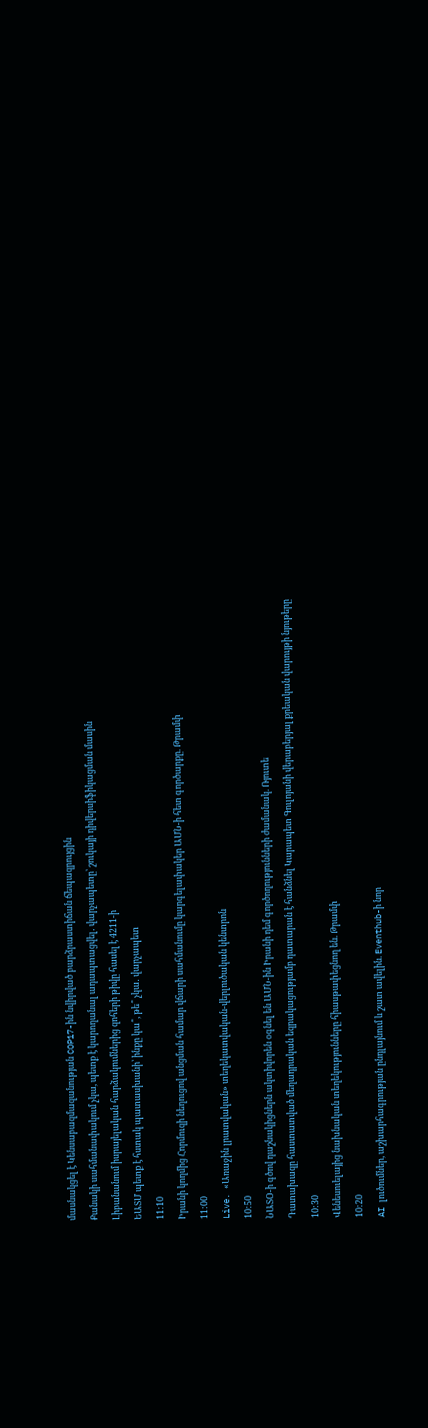մասնակցել է Կենսաբազմազանության COP17-ին նվիրված բարձրաստիճան ճեպազրույցին
Քանակի սահմանափակում չկա, պետք է կարողանալ ադապտացվել․ վարչապետը՝ շուկայի դիվերսիֆիկացման մասին
Լիբանանում իսրայելական հարձակումներից զոհերի թիվը հասել է 4211-ի
ԵԱՏՄ պետք է հստակ պատասխանի՝ ինքը կա՞, թե՞ չկա․ վարչապետ
11:10
Իրանի կողմից Հորմուզի նեղուցով անցման համար վճարի սահմանումը կարգելափակեր ԱՄՆ-ի հետ գործարքը. Թրամփ
11:00
Live. «Առաջին լրատվական» տեղեկատվական-վերլուծական կենտրոն
10:50
ՆԱՏՕ-ի գծով դաշնակիցներն ակտիվորեն օգնել են ԱՄՆ-ին Իրանի դեմ գործողությունների ժամանակ. Ռյուտե
Դատախազը հաստատված մեղադրական եզրակացությամբ դատարան է հանձնել Կարապետ Գուլոյանի վերաբերյալ քրեական վարույթի նյութերը
10:30
Վենեսուելայից նախնական տեղեկությունները հիասթափեցնող են. Թրամփ
10:20
AI լուծումներ, աշխարհագրության ընդլայնում և շատ ավելին. Eventhub-ի նոր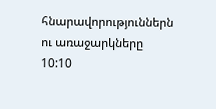հնարավորություններն ու առաջարկները
10:10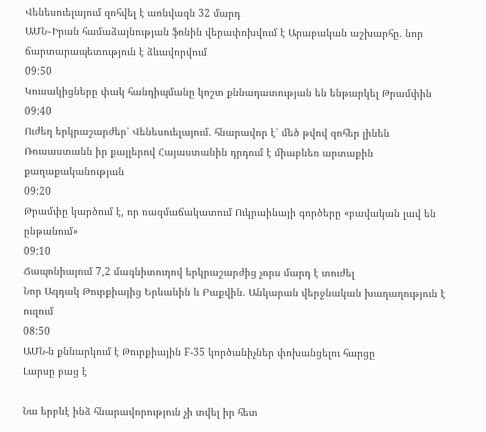Վենեսուելայում զոհվել է առնվազն 32 մարդ
ԱՄՆ֊Իրան համաձայնության ֆոնին վերափոխվում է Արաբական աշխարհը. նոր ճարտարապետություն է ձևավորվում
09:50
Կուսակիցները փակ հանդիպմանը կոշտ քննադատության են ենթարկել Թրամփին
09:40
Ուժեղ երկրաշարժեր՝ Վենեսուելայում. հնարավոր է՝ մեծ թվով զոհեր լինեն
Ռուսաստանն իր քայլերով Հայաստանին դրդում է միաբևեռ արտաքին քաղաքականության
09:20
Թրամփը կարծում է, որ ռազմաճակատում Ուկրաինայի գործերը «բավական լավ են ընթանում»
09:10
Ճապոնիայում 7,2 մագնիտուդով երկրաշարժից չորս մարդ է տուժել
Նոր Ազդակ Թուրքիայից Երևանին և Բաքվին. Անկարան վերջնական խաղաղություն է ուզում
08:50
ԱՄՆ-ն քննարկում է Թուրքիային F-35 կործանիչներ փոխանցելու հարցը
Լարսը բաց է

Նա երբևէ ինձ հնարավորություն չի տվել իր հետ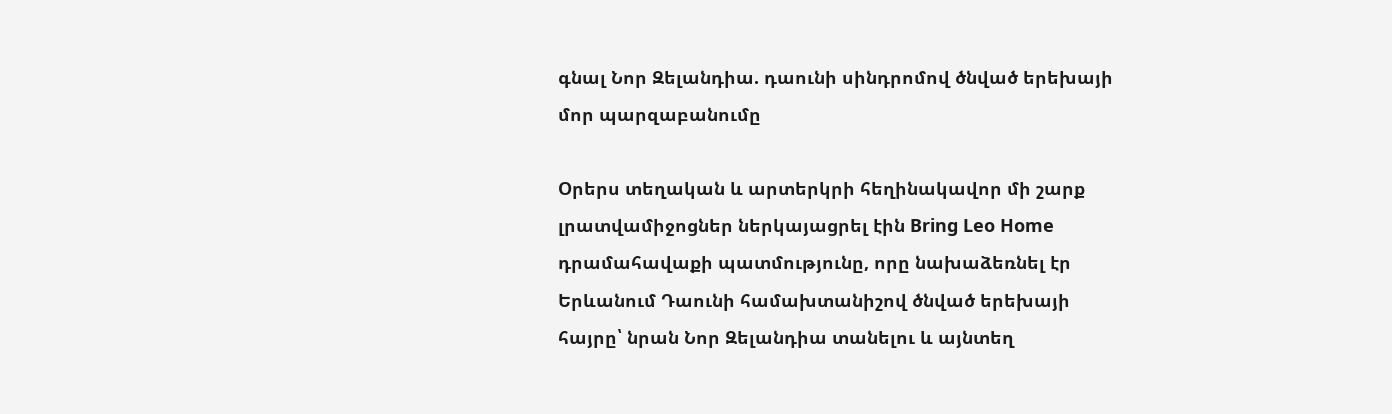գնալ Նոր Զելանդիա. դաունի սինդրոմով ծնված երեխայի մոր պարզաբանումը

Օրերս տեղական և արտերկրի հեղինակավոր մի շարք լրատվամիջոցներ ներկայացրել էին Bring Leo Home դրամահավաքի պատմությունը, որը նախաձեռնել էր Երևանում Դաունի համախտանիշով ծնված երեխայի հայրը՝ նրան Նոր Զելանդիա տանելու և այնտեղ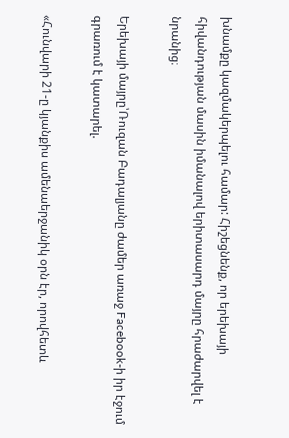խնամքը կազմակերպելու համար: Հիշեցնենք, որ երեխայի հիվանդության մասին իմանալով երիտասարդ մայրը հրաժարվել է նրանից։

Երեխայի մայրը՝Ռուզան Բադալյանը ժամեր առաջ Facebook-ի իր էջում գրառում է կատարել.

«Հունվարի 21-ը կյանքիս ամենաերջանիկ օրն էր, որովհետև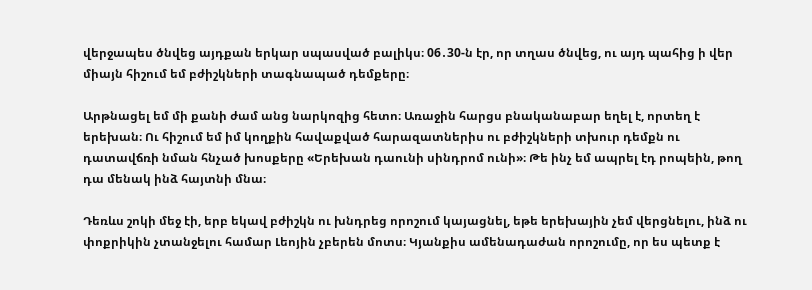վերջապես ծնվեց այդքան երկար սպասված բալիկս։ 06․30-ն էր, որ տղաս ծնվեց, ու այդ պահից ի վեր միայն հիշում եմ բժիշկների տագնապած դեմքերը։

Արթնացել եմ մի քանի ժամ անց նարկոզից հետո։ Առաջին հարցս բնականաբար եղել է, որտեղ է երեխան։ Ու հիշում եմ իմ կողքին հավաքված հարազատներիս ու բժիշկների տխուր դեմքն ու դատավճռի նման հնչած խոսքերը «Երեխան դաունի սինդրոմ ունի»։ Թե ինչ եմ ապրել էդ րոպեին, թող դա մենակ ինձ հայտնի մնա։

Դեռևս շոկի մեջ էի, երբ եկավ բժիշկն ու խնդրեց որոշում կայացնել, եթե երեխային չեմ վերցնելու, ինձ ու փոքրիկին չտանջելու համար Լեոյին չբերեն մոտս։ Կյանքիս ամենադաժան որոշումը, որ ես պետք է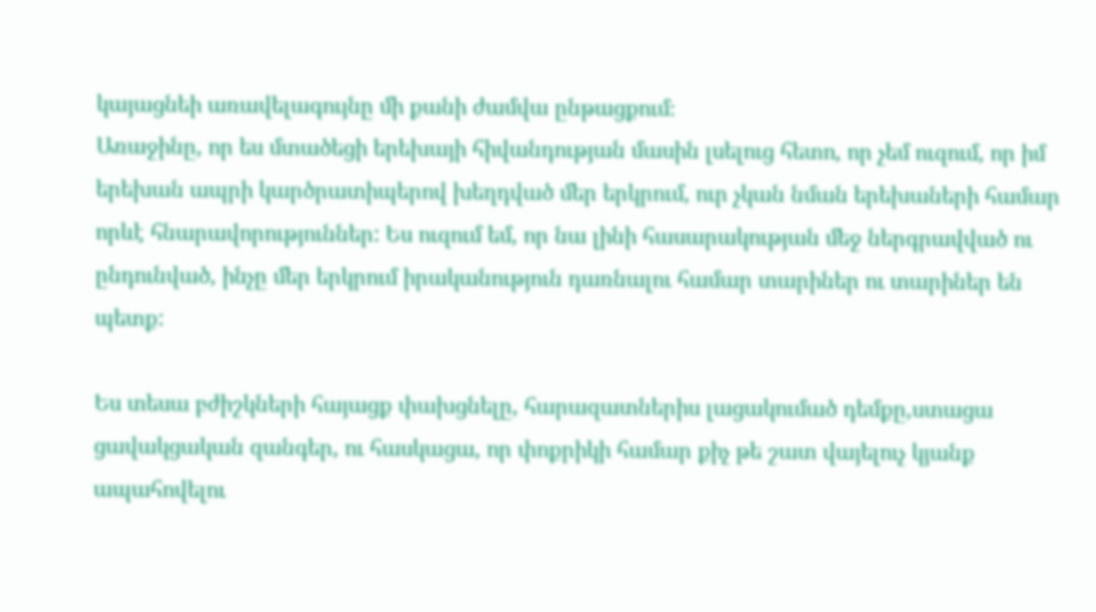կայացնեի առավելագույնը մի քանի ժամվա ընթացքում։
Առաջինը, որ ես մտածեցի երեխայի հիվանդության մասին լսելուց հետո, որ չեմ ուզում, որ իմ երեխան ապրի կարծրատիպերով խեղդված մեր երկրում, ուր չկան նման երեխաների համար որևէ հնարավորություններ: Ես ուզում եմ, որ նա լինի հասարակության մեջ ներգրավված ու ընդունված, ինչը մեր երկրում իրականություն դառնալու համար տարիներ ու տարիներ են պետք:

Ես տեսա բժիշկների հայացք փախցնելը, հարազատներիս լացակումած դեմքը,ստացա ցավակցական զանգեր, ու հասկացա, որ փոքրիկի համար քիչ թե շատ վայելուչ կյանք ապահովելու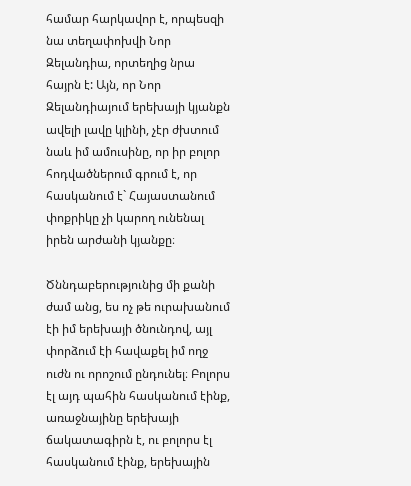համար հարկավոր է, որպեսզի նա տեղափոխվի Նոր Զելանդիա, որտեղից նրա հայրն է: Այն, որ Նոր Զելանդիայում երեխայի կյանքն ավելի լավը կլինի, չէր ժխտում նաև իմ ամուսինը, որ իր բոլոր հոդվածներում գրում է, որ հասկանում է` Հայաստանում փոքրիկը չի կարող ունենալ իրեն արժանի կյանքը։

Ծննդաբերությունից մի քանի ժամ անց, ես ոչ թե ուրախանում էի իմ երեխայի ծնունդով, այլ փորձում էի հավաքել իմ ողջ ուժն ու որոշում ընդունել։ Բոլորս էլ այդ պահին հասկանում էինք, առաջնայինը երեխայի ճակատագիրն է, ու բոլորս էլ հասկանում էինք, երեխային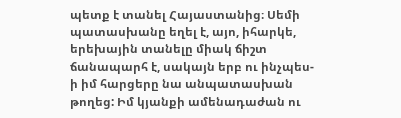պետք է տանել Հայաստանից։ Սեմի պատասխանը եղել է, այո, իհարկե, երեխային տանելը միակ ճիշտ ճանապարհ է, սակայն երբ ու ինչպես-ի իմ հարցերը նա անպատասխան թողեց: Իմ կյանքի ամենադաժան ու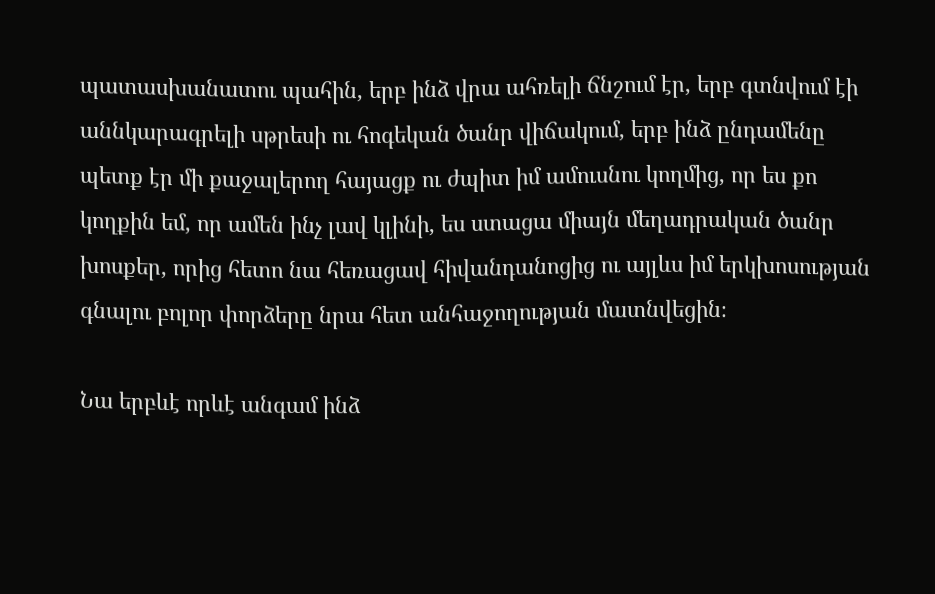պատասխանատու պահին, երբ ինձ վրա ահռելի ճնշում էր, երբ գտնվում էի աննկարագրելի սթրեսի ու հոգեկան ծանր վիճակում, երբ ինձ ընդամենը պետք էր մի քաջալերող հայացք ու ժպիտ իմ ամուսնու կողմից, որ ես քո կողքին եմ, որ ամեն ինչ լավ կլինի, ես ստացա միայն մեղադրական ծանր խոսքեր, որից հետո նա հեռացավ հիվանդանոցից ու այլևս իմ երկխոսության գնալու բոլոր փորձերը նրա հետ անհաջողության մատնվեցին։

Նա երբևէ որևէ անգամ ինձ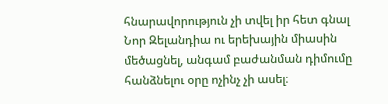հնարավորություն չի տվել իր հետ գնալ Նոր Զելանդիա ու երեխային միասին մեծացնել, անգամ բաժանման դիմումը հանձնելու օրը ոչինչ չի ասել։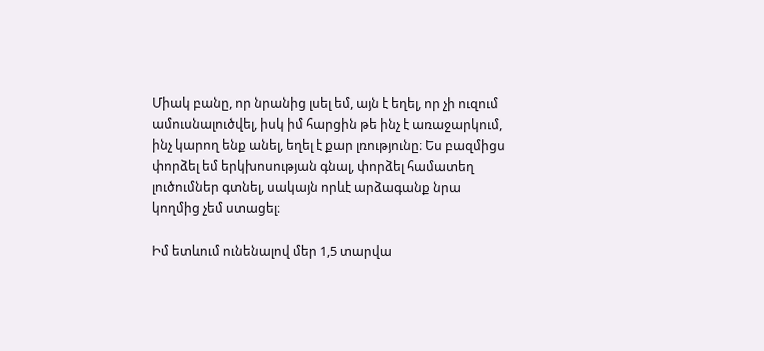Միակ բանը, որ նրանից լսել եմ, այն է եղել, որ չի ուզում ամուսնալուծվել, իսկ իմ հարցին թե ինչ է առաջարկում, ինչ կարող ենք անել, եղել է քար լռությունը։ Ես բազմիցս փորձել եմ երկխոսության գնալ, փորձել համատեղ լուծումներ գտնել, սակայն որևէ արձագանք նրա կողմից չեմ ստացել։

Իմ ետևում ունենալով մեր 1,5 տարվա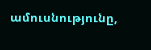ամուսնությունը,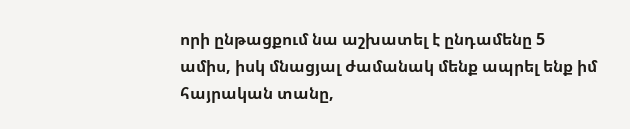որի ընթացքում նա աշխատել է ընդամենը 5 ամիս, իսկ մնացյալ ժամանակ մենք ապրել ենք իմ հայրական տանը,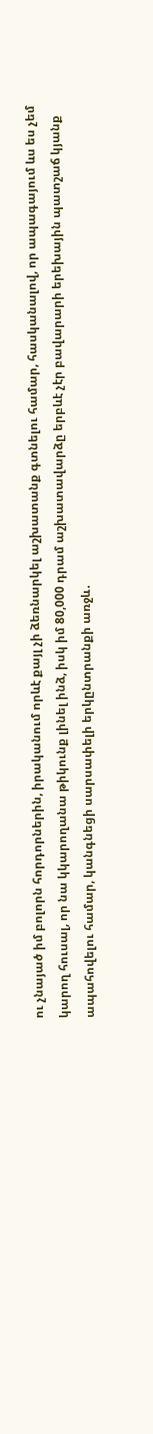ու չնայած իմ բոլորն հորդորներին, իրականում որևէ քայլ չի ձեռնարկել աշխատանք գտնելու համար, հասկանալով, որ ապագայում ևս ես չեմ կարող հուսալ, որ նա կկարողանա թիկունք լինել ինձ, իսկ իմ 80,000 դրամ աշխատավարձը երբևէ չէր բավարարի երեխային պատշաճ կյանք ապահովելու համար, կանգնեցի սարսափելի երկընտրանքի առջև․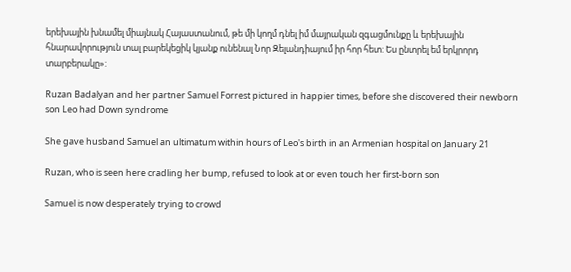երեխային խնամել միայնակ Հայաստանում, թե մի կողմ դնել իմ մայրական զգացմունքը և երեխային հնարավորություն տալ բարեկեցիկ կյանք ունենալ Նոր Զելանդիայում իր հոր հետ: Ես ընտրել եմ երկրորդ տարբերակը»:

Ruzan Badalyan and her partner Samuel Forrest pictured in happier times, before she discovered their newborn son Leo had Down syndrome

She gave husband Samuel an ultimatum within hours of Leo's birth in an Armenian hospital on January 21

Ruzan, who is seen here cradling her bump, refused to look at or even touch her first-born son

Samuel is now desperately trying to crowd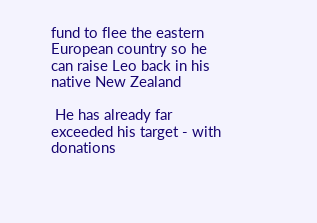fund to flee the eastern European country so he can raise Leo back in his native New Zealand

 He has already far exceeded his target - with donations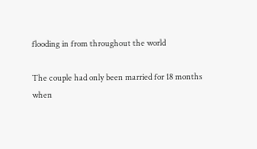flooding in from throughout the world

The couple had only been married for 18 months when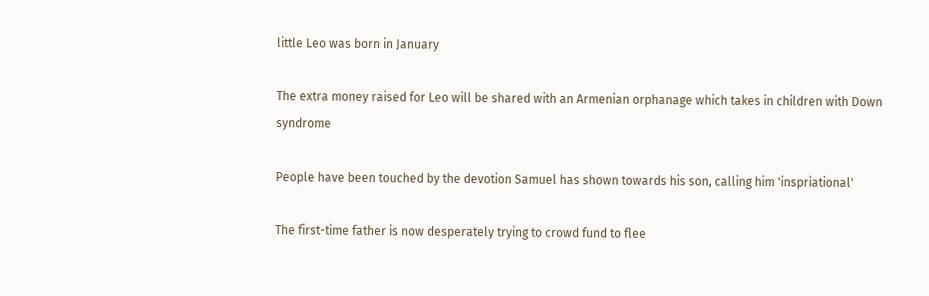little Leo was born in January

The extra money raised for Leo will be shared with an Armenian orphanage which takes in children with Down syndrome

People have been touched by the devotion Samuel has shown towards his son, calling him 'inspriational'

The first-time father is now desperately trying to crowd fund to flee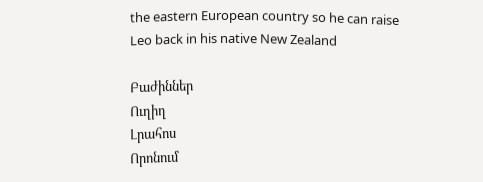the eastern European country so he can raise Leo back in his native New Zealand

Բաժիններ
Ուղիղ
Լրահոս
Որոնում